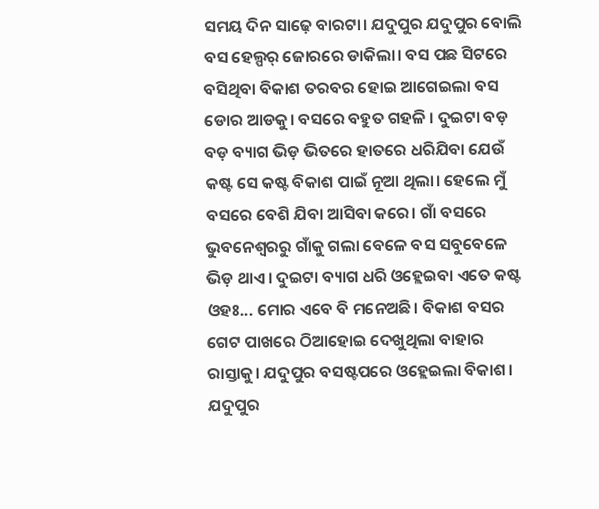ସମୟ ଦିନ ସାଢ଼େ ବାରଟା। ଯଦୁପୁର ଯଦୁପୁର ବୋଲି ବସ ହେଲ୍ପର୍ ଜୋରରେ ଡାକିଲା। ବସ ପଛ ସିଟରେ ବସିଥିବା ବିକାଶ ତରବର ହୋଇ ଆଗେଇଲା ବସ ଡୋର ଆଡକୁ। ବସରେ ବହୁତ ଗହଳି । ଦୁଇଟା ବଡ଼ ବଡ଼ ବ୍ୟାଗ ଭିଡ଼ ଭିତରେ ହାତରେ ଧରିଯିବା ଯେଉଁ କଷ୍ଟ ସେ କଷ୍ଟ ବିକାଶ ପାଇଁ ନୂଆ ଥିଲା। ହେଲେ ମୁଁ ବସରେ ବେଶି ଯିବା ଆସିବା କରେ। ଗାଁ ବସରେ ଭୁବନେଶ୍ବରରୁ ଗାଁକୁ ଗଲା ବେଳେ ବସ ସବୁବେଳେ ଭିଡ଼ ଥାଏ। ଦୁଇଟା ବ୍ୟାଗ ଧରି ଓହ୍ଲେଇବା ଏତେ କଷ୍ଟ ଓହଃ... ମୋର ଏବେ ବି ମନେଅଛି। ବିକାଶ ବସର ଗେଟ ପାଖରେ ଠିଆହୋଇ ଦେଖୁଥିଲା ବାହାର ରାସ୍ତାକୁ। ଯଦୁପୁର ବସଷ୍ଟପରେ ଓହ୍ଲେଇଲା ବିକାଶ।
ଯଦୁପୁର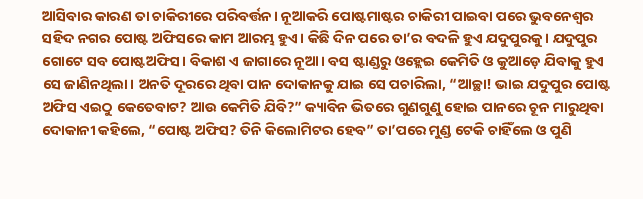ଆସିବାର କାରଣ ତା ଚାକିରୀରେ ପରିବର୍ତ୍ତନ। ନୂଆକରି ପୋଷ୍ଟମାଷ୍ଟର ଚାକିରୀ ପାଇବା ପରେ ଭୁବନେଶ୍ବର ସହିଦ ନଗର ପୋଷ୍ଟ ଅଫିସରେ କାମ ଆରମ୍ଭ ହୁଏ। କିଛି ଦିନ ପରେ ତା’ର ବଦଳି ହୁଏ ଯଦୁପୁରକୁ। ଯଦୁପୁର ଗୋଟେ ସବ ପୋଷ୍ଟଅଫିସ। ବିକାଶ ଏ ଜାଗାରେ ନୂଆ। ବସ ଷ୍ଟାଣ୍ଡରୁ ଓହ୍ଲେଇ କେମିତି ଓ କୁଆଡ଼େ ଯିବାକୁ ହୁଏ ସେ ଜାଣିନଥିଲା। ଅନତି ଦୂରରେ ଥିବା ପାନ ଦୋକାନକୁ ଯାଇ ସେ ପଚାରିଲା, “ଆଚ୍ଛା! ଭାଇ ଯଦୁପୁର ପୋଷ୍ଟ ଅଫିସ ଏଇଠୁ କେତେବାଟ? ଆଉ କେମିତି ଯିବି?” କ୍ୟାବିନ ଭିତରେ ଗୁଣଗୁଣୁ ହୋଇ ପାନରେ ଚୂନ ମାରୁଥିବା ଦୋକାନୀ କହିଲେ, “ପୋଷ୍ଟ ଅଫିସ? ତିନି କିଲୋମିଟର ହେବ” ତା’ପରେ ମୁଣ୍ଡ ଟେକି ଚାହିଁଲେ ଓ ପୁଣି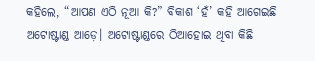କହିଲେ, “ଆପଣ ଏଠି ନୂଆ କି?” ବିକାଶ ‘ହଁ’ କହି ଆଗେଇଛି ଅଟୋଷ୍ଟାଣ୍ଡ ଆଡ଼େ। ଅଟୋଷ୍ଟାଣ୍ଡରେ ଠିଆହୋଇ ଥିବା କିଛି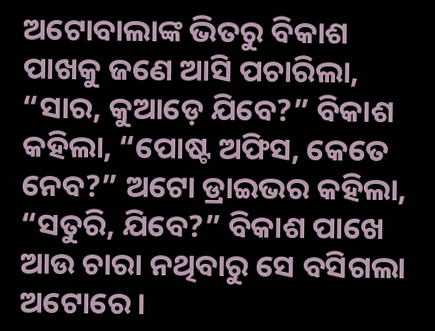ଅଟୋବାଲାଙ୍କ ଭିତରୁ ବିକାଶ ପାଖକୁ ଜଣେ ଆସି ପଚାରିଲା, “ସାର, କୁଆଡ଼େ ଯିବେ?” ବିକାଶ କହିଲା, “ପୋଷ୍ଟ ଅଫିସ, କେତେ ନେବ?” ଅଟୋ ଡ୍ରାଇଭର କହିଲା, “ସତୁରି, ଯିବେ?” ବିକାଶ ପାଖେ ଆଉ ଚାରା ନଥିବାରୁ ସେ ବସିଗଲା ଅଟୋରେ।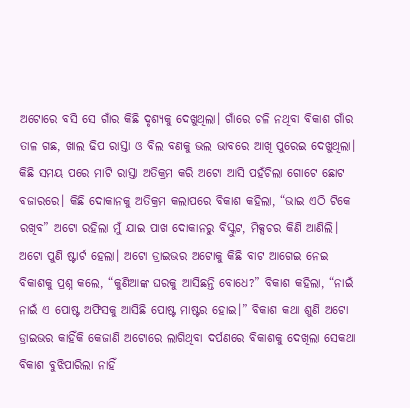ଅଟୋରେ ବସି ସେ ଗାଁର କିଛି ଦୃଶ୍ୟକୁ ଦେଖୁଥିଲା। ଗାଁରେ ଚଳି ନଥିବା ବିକାଶ ଗାଁର ତାଳ ଗଛ, ଖାଲ ଢିପ ରାସ୍ତା ଓ ବିଲ ବଣକୁ ଭଲ ଭାବରେ ଆଖି ପୁରେଇ ଦେଖୁଥିଲା। କିଛି ସମୟ ପରେ ମାଟି ରାସ୍ତା ଅତିକ୍ରମ କରି ଅଟୋ ଆସି ପହଁଚିଲା ଗୋଟେ ଛୋଟ ବଜାରରେ। କିଛି ଦୋକାନକୁ ଅତିକ୍ରମ କଲାପରେ ବିକାଶ କହିଲା, “ଭାଇ ଏଠି ଟିକେ ରଖିବ” ଅଟୋ ରହିଲା ମୁଁ ଯାଇ ପାଖ ଦୋକାନରୁ ବିସ୍କୁଟ, ମିକ୍ସଚର କିଣି ଆଣିଲି। ଅଟୋ ପୁଣି ଷ୍ଟାର୍ଟ ହେଲା। ଅଟୋ ଡ୍ରାଇଭର ଅଟୋକୁ କିଛି ବାଟ ଆଗେଇ ନେଇ ବିକାଶକୁ ପ୍ରଶ୍ନ କଲେ, “କୁଣିଆଙ୍କ ଘରକୁ ଆସିଛନ୍ତି ବୋଧେ?” ବିକାଶ କହିଲା, “ନାଇଁ ନାଇଁ ଏ ପୋଷ୍ଟ ଅଫିସକୁ ଆସିଛି ପୋଷ୍ଟ ମାଷ୍ଟର ହୋଇ।” ବିକାଶ କଥା ଶୁଣି ଅଟୋ ଡ୍ରାଇଭର କାହିଁକି କେଜାଣି ଅଟୋରେ ଲାଗିଥିବା ଦର୍ପଣରେ ବିକାଶକୁ ଦେଖିଲା ସେକଥା ବିକାଶ ବୁଝିପାରିଲା ନାହିଁ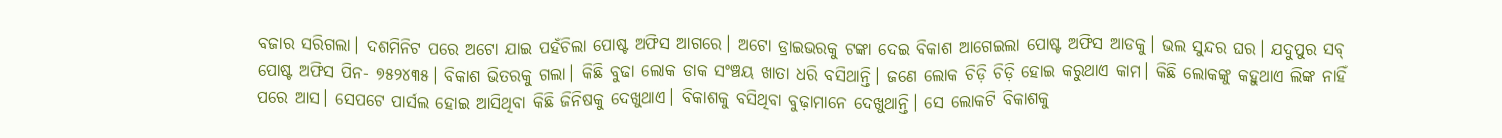ବଜାର ସରିଗଲା। ଦଶମିନିଟ ପରେ ଅଟୋ ଯାଇ ପହଁଚିଲା ପୋଷ୍ଟ ଅଫିସ ଆଗରେ। ଅଟୋ ଡ୍ରାଇଭରକୁ ଟଙ୍କା ଦେଇ ବିକାଶ ଆଗେଇଲା ପୋଷ୍ଟ ଅଫିସ ଆଡକୁ। ଭଲ ସୁନ୍ଦର ଘର। ଯଦୁପୁର ସବ୍ ପୋଷ୍ଟ ଅଫିସ ପିନ- ୭୫୨୪୩୫। ବିକାଶ ଭିତରକୁ ଗଲା। କିଛି ବୁଢା ଲୋକ ଡାକ ସଂଞ୍ଚୟ ଖାତା ଧରି ବସିଥାନ୍ତି। ଜଣେ ଲୋକ ଚିଡ଼ି ଚିଡ଼ି ହୋଇ କରୁଥାଏ କାମ। କିଛି ଲୋକଙ୍କୁ କହୁଥାଏ ଲିଙ୍କ ନାହିଁ ପରେ ଆସ। ସେପଟେ ପାର୍ସଲ ହୋଇ ଆସିଥିବା କିଛି ଜିନିଷକୁ ଦେଖୁଥାଏ। ବିକାଶକୁ ବସିଥିବା ବୁଢ଼ାମାନେ ଦେଖୁଥାନ୍ତି। ସେ ଲୋକଟି ବିକାଶକୁ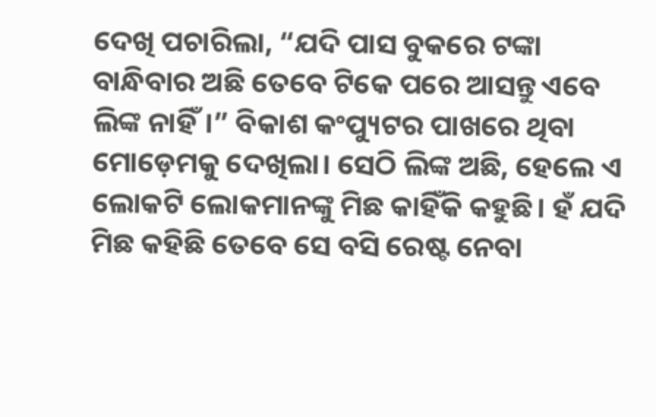ଦେଖି ପଚାରିଲା, “ଯଦି ପାସ ବୁକରେ ଟଙ୍କା ବାନ୍ଧିବାର ଅଛି ତେବେ ଟିକେ ପରେ ଆସନ୍ତୁ ଏବେ ଲିଙ୍କ ନାହିଁ।” ବିକାଶ କଂପ୍ୟୁଟର ପାଖରେ ଥିବା ମୋଡ଼େମକୁ ଦେଖିଲା। ସେଠି ଲିଙ୍କ ଅଛି, ହେଲେ ଏ ଲୋକଟି ଲୋକମାନଙ୍କୁ ମିଛ କାହିଁକି କହୁଛି। ହଁ ଯଦି ମିଛ କହିଛି ତେବେ ସେ ବସି ରେଷ୍ଟ ନେବା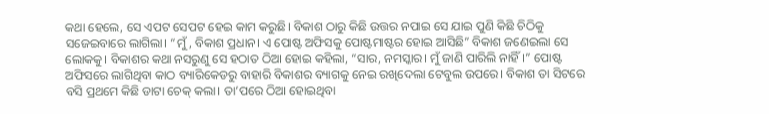କଥା ହେଲେ, ସେ ଏପଟ ସେପଟ ହେଇ କାମ କରୁଛି। ବିକାଶ ଠାରୁ କିଛି ଉତ୍ତର ନପାଇ ସେ ଯାଇ ପୁଣି କିଛି ଚିଠିକୁ ସଜେଇବାରେ ଲାଗିଲା। “ମୁଁ, ବିକାଶ ପ୍ରଧାନ। ଏ ପୋଷ୍ଟ ଅଫିସକୁ ପୋଷ୍ଟମାଷ୍ଟର ହୋଇ ଆସିଛି” ବିକାଶ ଜଣେଇଲା ସେ ଲୋକକୁ। ବିକାଶର କଥା ନସରୁଣୁ ସେ ହଠାତ ଠିଆ ହୋଇ କହିଲା, “ସାର, ନମସ୍କାର। ମୁଁ ଜାଣି ପାରିଲି ନାହିଁ।” ପୋଷ୍ଟ ଅଫିସରେ ଲାଗିଥିବା କାଠ ବ୍ୟାରିକେଡରୁ ବାହାରି ବିକାଶର ବ୍ୟାଗକୁ ନେଇ ରଖିଦେଲା ଟେବୁଲ ଉପରେ। ବିକାଶ ତା ସିଟରେ ବସି ପ୍ରଥମେ କିଛି ଡାଟା ଚେକ୍ କଲା। ତା’ପରେ ଠିଆ ହୋଇଥିବା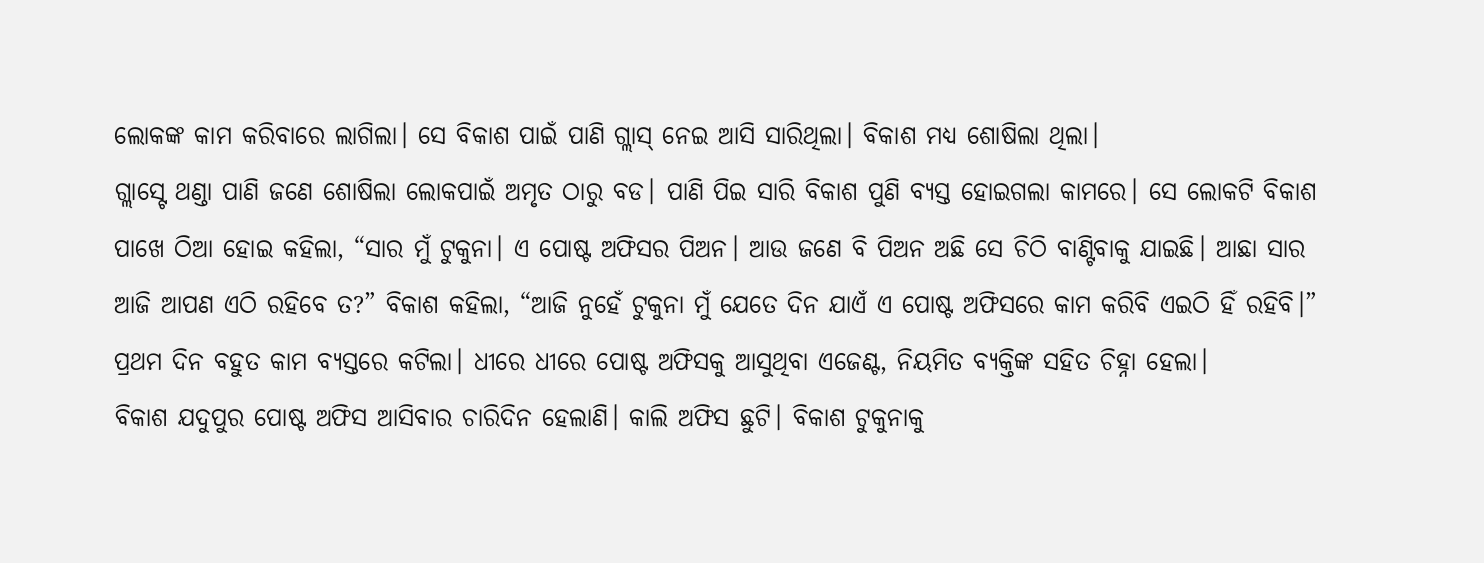ଲୋକଙ୍କ କାମ କରିବାରେ ଲାଗିଲା। ସେ ବିକାଶ ପାଇଁ ପାଣି ଗ୍ଲାସ୍ ନେଇ ଆସି ସାରିଥିଲା। ବିକାଶ ମଧ୍ୟ ଶୋଷିଲା ଥିଲା।
ଗ୍ଲାସ୍ଟେ ଥଣ୍ଡା ପାଣି ଜଣେ ଶୋଷିଲା ଲୋକପାଇଁ ଅମୃତ ଠାରୁ ବଡ। ପାଣି ପିଇ ସାରି ବିକାଶ ପୁଣି ବ୍ୟସ୍ତ ହୋଇଗଲା କାମରେ। ସେ ଲୋକଟି ବିକାଶ ପାଖେ ଠିଆ ହୋଇ କହିଲା, “ସାର ମୁଁ ଟୁକୁନା। ଏ ପୋଷ୍ଟ ଅଫିସର ପିଅନ। ଆଉ ଜଣେ ବି ପିଅନ ଅଛି ସେ ଚିଠି ବାଣ୍ଟିବାକୁ ଯାଇଛି। ଆଛା ସାର ଆଜି ଆପଣ ଏଠି ରହିବେ ତ?” ବିକାଶ କହିଲା, “ଆଜି ନୁହେଁ ଟୁକୁନା ମୁଁ ଯେତେ ଦିନ ଯାଏଁ ଏ ପୋଷ୍ଟ ଅଫିସରେ କାମ କରିବି ଏଇଠି ହିଁ ରହିବି।” ପ୍ରଥମ ଦିନ ବହୁତ କାମ ବ୍ୟସ୍ତରେ କଟିଲା। ଧୀରେ ଧୀରେ ପୋଷ୍ଟ ଅଫିସକୁ ଆସୁଥିବା ଏଜେଣ୍ଟ, ନିୟମିତ ବ୍ୟକ୍ତିଙ୍କ ସହିତ ଚିହ୍ନା ହେଲା।
ବିକାଶ ଯଦୁପୁର ପୋଷ୍ଟ ଅଫିସ ଆସିବାର ଚାରିଦିନ ହେଲାଣି। କାଲି ଅଫିସ ଛୁଟି। ବିକାଶ ଟୁକୁନାକୁ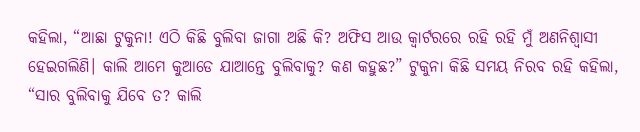କହିଲା, “ଆଛା ଟୁକୁନା! ଏଠି କିଛି ବୁଲିବା ଜାଗା ଅଛି କି? ଅଫିସ ଆଉ କ୍ବାର୍ଟରରେ ରହି ରହି ମୁଁ ଅଣନିଶ୍ବାସୀ ହେଇଗଲିଣି। କାଲି ଆମେ କୁଆଡେ ଯାଆନ୍ତେ ବୁଲିବାକୁ? କଣ କହୁଛ?” ଟୁକୁନା କିଛି ସମୟ ନିରବ ରହି କହିଲା, “ସାର ବୁଲିବାକୁ ଯିବେ ତ? କାଲି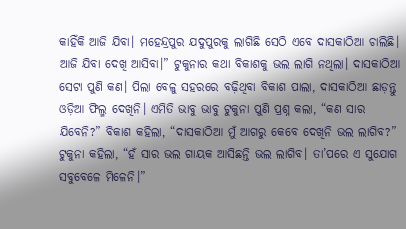କାହିଁକି ଆଜି ଯିବା। ମହେନ୍ଦ୍ରପୁର ଯଦୁପୁରକୁ ଲାଗିଛି ସେଠି ଏବେ ଦାସକାଠିଆ ଚାଲିଛି। ଆଜି ଯିବା ଦେଖି ଆସିବା।” ଟୁକୁନାର କଥା ବିକାଶକୁ ଭଲ ଲାଗି ନଥିଲା। ଦାସକାଠିଆ ସେଟା ପୁଣି କଣ। ପିଲା ବେଳୁ ସହରରେ ବଢ଼ିଥିବା ବିକାଶ ପାଲା, ଦାସକାଠିଆ ଛାଡ଼ନ୍ତୁ ଓଡ଼ିଆ ଫିଲ୍ମ ଦେଖିନି। ଏମିତି ଭାବୁ ଭାବୁ ଟୁକୁନା ପୁଣି ପ୍ରଶ୍ନ କଲା, “କଣ ସାର ଯିବେନି?” ବିକାଶ କହିଲା, “ଦାସକାଠିଆ ମୁଁ ଆଗରୁ କେବେ ଦେଖିନି ଭଲ ଲାଗିବ?” ଟୁକୁନା କହିଲା, “ହଁ ସାର ଭଲ ଗାୟକ ଆସିଛନ୍ତି ଭଲ ଲାଗିବ। ତା’ପରେ ଏ ସୁଯୋଗ ସବୁବେଳେ ମିଳେନି।”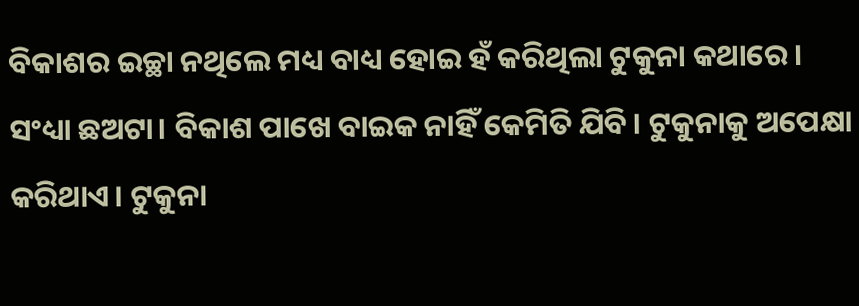ବିକାଶର ଇଚ୍ଛା ନଥିଲେ ମଧ୍ୟ ବାଧ୍ୟ ହୋଇ ହଁ କରିଥିଲା ଟୁକୁନା କଥାରେ।
ସଂଧ୍ୟା ଛଅଟା। ବିକାଶ ପାଖେ ବାଇକ ନାହିଁ କେମିତି ଯିବି। ଟୁକୁନାକୁ ଅପେକ୍ଷା କରିଥାଏ। ଟୁକୁନା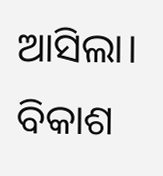ଆସିଲା। ବିକାଶ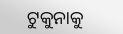ଟୁକୁନାକୁ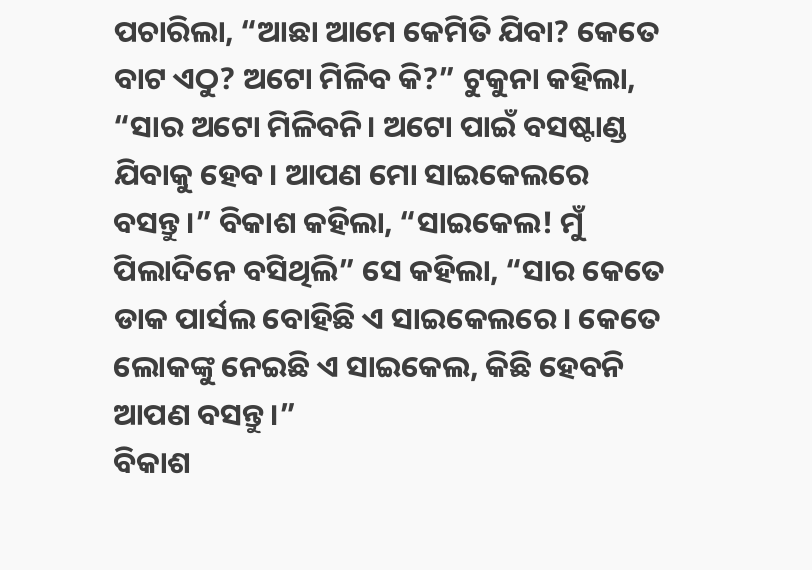ପଚାରିଲା, “ଆଛା ଆମେ କେମିତି ଯିବା? କେତେ ବାଟ ଏଠୁ? ଅଟୋ ମିଳିବ କି?” ଟୁକୁନା କହିଲା, “ସାର ଅଟୋ ମିଳିବନି। ଅଟୋ ପାଇଁ ବସଷ୍ଟାଣ୍ଡ ଯିବାକୁ ହେବ। ଆପଣ ମୋ ସାଇକେଲରେ ବସନ୍ତୁ।” ବିକାଶ କହିଲା, “ସାଇକେଲ! ମୁଁ ପିଲାଦିନେ ବସିଥିଲି” ସେ କହିଲା, “ସାର କେତେ ଡାକ ପାର୍ସଲ ବୋହିଛି ଏ ସାଇକେଲରେ। କେତେ ଲୋକଙ୍କୁ ନେଇଛି ଏ ସାଇକେଲ, କିଛି ହେବନି ଆପଣ ବସନ୍ତୁ।”
ବିକାଶ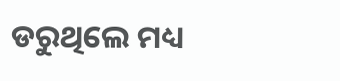ଡରୁଥିଲେ ମଧ୍ୟ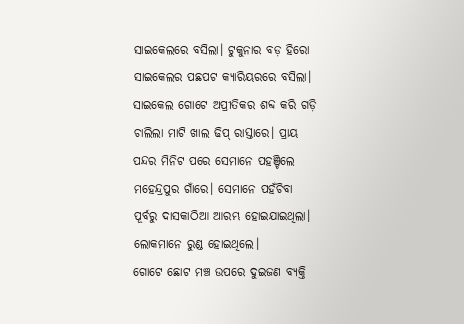ସାଇକେଲରେ ବସିଲା। ଟୁକୁନାର ବଡ଼ ହିରୋ ସାଇକେଲର ପଛପଟ କ୍ୟାରିୟରରେ ବସିଲା। ସାଇକେଲ ଗୋଟେ ଅପ୍ରୀତିକର ଶବ୍ଦ କରି ଗଡ଼ି ଚାଲିଲା ମାଟି ଖାଲ ଢିପ୍ ରାସ୍ତାରେ। ପ୍ରାୟ ପନ୍ଦର ମିନିଟ ପରେ ସେମାନେ ପହଞ୍ଚିଲେ ମହେନ୍ଦ୍ରପୁର ଗାଁରେ। ସେମାନେ ପହଁଚିବା ପୂର୍ବରୁ ଦାସକାଠିଆ ଆରମ୍ଭ ହୋଇଯାଇଥିଲା। ଲୋକମାନେ ରୁଣ୍ଡ ହୋଇଥିଲେ।
ଗୋଟେ ଛୋଟ ମଞ୍ଚ ଉପରେ ଦୁଇଜଣ ବ୍ୟକ୍ତି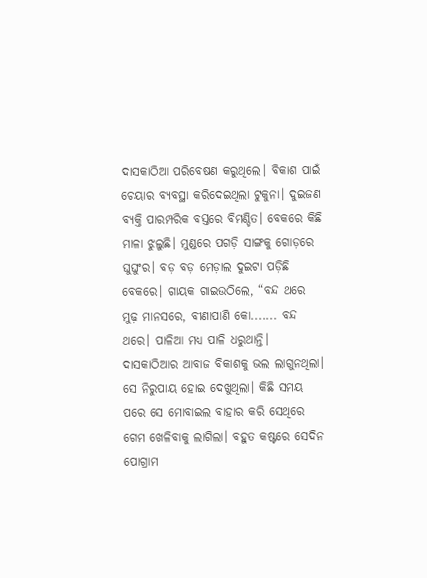ଦାସକାଠିଆ ପରିବେଷଣ କରୁଥିଲେ। ବିକାଶ ପାଇଁ ଚେୟାର ବ୍ୟବସ୍ଥା କରିଦେଇଥିଲା ଟୁକୁନା। ଦୁଇଜଣ ବ୍ୟକ୍ତି ପାରମ୍ପରିକ ବସ୍ତରେ ବିମଣ୍ଡିତ। ବେକରେ କିଛି ମାଳା ଝୁଲୁଛି। ମୁଣ୍ଡରେ ପଗଡ଼ି ସାଙ୍ଗକୁ ଗୋଡ଼ରେ ଘୁଘୁଂର। ବଡ଼ ବଡ଼ ମେଡ଼ାଲ ଦୁଇଟା ପଡ଼ିଛି ବେକରେ। ଗାୟକ ଗାଇଉଠିଲେ, “ବନ୍ଦ ଥରେ ମୁଢ଼ ମାନସରେ, ବୀଣାପାଣି କୋ....... ବନ୍ଦ ଥରେ। ପାଳିଆ ମଧ୍ୟ ପାଳି ଧରୁଥାନ୍ତି। ଦାସକାଠିଆର ଆବାଜ ବିକାଶକୁ ଭଲ ଲାଗୁନଥିଲା। ସେ ନିରୁପାୟ ହୋଇ ଦେଖୁଥିଲା। କିଛି ସମୟ ପରେ ସେ ମୋବାଇଲ ବାହାର କରି ସେଥିରେ ଗେମ ଖେଳିବାକୁ ଲାଗିଲା। ବହୁତ କଷ୍ଟରେ ସେଦିନ ପୋଗ୍ରାମ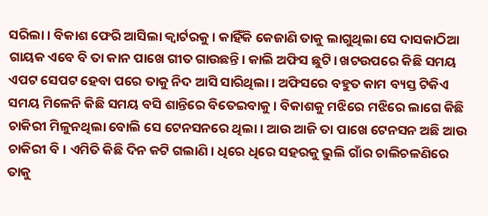ସରିଲା। ବିକାଶ ଫେରି ଆସିଲା କ୍ବାର୍ଟରକୁ। କାହିଁକି କେଜାଣି ତାକୁ ଲାଗୁଥିଲା ସେ ଦାସକାଠିଆ ଗାୟକ ଏବେ ବି ତା କାନ ପାଖେ ଗୀତ ଗାଉଛନ୍ତି। କାଲି ଅଫିସ ଛୁଟି। ଖଟଉପରେ କିଛି ସମୟ ଏପଟ ସେପଟ ହେବା ପରେ ତାକୁ ନିଦ ଆସି ସାରିଥିଲା। ଅଫିସରେ ବହୁତ କାମ ବ୍ୟସ୍ତ ଟିକିଏ ସମୟ ମିଳେନି କିଛି ସମୟ ବସି ଶାନ୍ତିରେ ବିତେଇବାକୁ। ବିକାଶକୁ ମଝିରେ ମଝିରେ ଲାଗେ କିଛି ଚାକିରୀ ମିଳୁନଥିଲା ବୋଲି ସେ ଟେନସନରେ ଥିଲା। ଆଉ ଆଜି ତା ପାଖେ ଟେନସନ ଅଛି ଆଉ ଚାକିରୀ ବି। ଏମିତି କିଛି ଦିନ କଟି ଗଲାଣି। ଧିରେ ଧିରେ ସହରକୁ ଭୁଲି ଗାଁର ଚାଲିଚଳଣିରେ ତାକୁ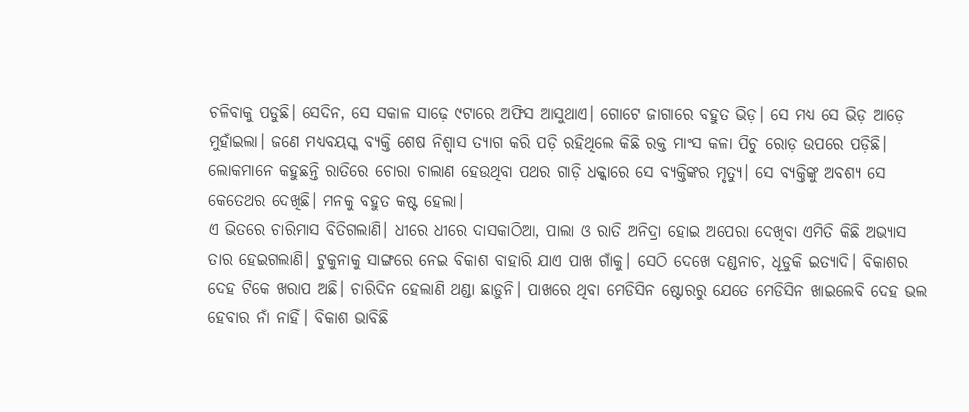ଚଳିବାକୁ ପଡୁଛି। ସେଦିନ, ସେ ସକାଳ ସାଢ଼େ ୯ଟାରେ ଅଫିସ ଆସୁଥାଏ। ଗୋଟେ ଜାଗାରେ ବହୁତ ଭିଡ଼। ସେ ମଧ୍ୟ ସେ ଭିଡ଼ ଆଡ଼େ ମୁହାଁଇଲା। ଜଣେ ମଧ୍ୟବୟସ୍କ ବ୍ୟକ୍ତି ଶେଷ ନିଶ୍ୱାସ ତ୍ୟାଗ କରି ପଡ଼ି ରହିଥିଲେ କିଛି ରକ୍ତ ମାଂସ କଳା ପିଚୁ ରୋଡ଼ ଉପରେ ପଡ଼ିଛି। ଲୋକମାନେ କହୁଛନ୍ତି ରାତିରେ ଚୋରା ଚାଲାଣ ହେଉଥିବା ପଥର ଗାଡ଼ି ଧକ୍କାରେ ସେ ବ୍ୟକ୍ତିଙ୍କର ମୃତ୍ୟୁ। ସେ ବ୍ୟକ୍ତିଙ୍କୁ ଅବଶ୍ୟ ସେ କେତେଥର ଦେଖିଛି। ମନକୁ ବହୁତ କଷ୍ଟ ହେଲା।
ଏ ଭିତରେ ଚାରିମାସ ବିତିଗଲାଣି। ଧୀରେ ଧୀରେ ଦାସକାଠିଆ, ପାଲା ଓ ରାତି ଅନିଦ୍ରା ହୋଇ ଅପେରା ଦେଖିବା ଏମିତି କିଛି ଅଭ୍ୟାସ ତାର ହେଇଗଲାଣି। ଟୁକୁନାକୁ ସାଙ୍ଗରେ ନେଇ ବିକାଶ ବାହାରି ଯାଏ ପାଖ ଗାଁକୁ। ସେଠି ଦେଖେ ଦଣ୍ଡନାଚ, ଧୂଡୁକି ଇତ୍ୟାଦି। ବିକାଶର ଦେହ ଟିକେ ଖରାପ ଅଛି। ଚାରିଦିନ ହେଲାଣି ଥଣ୍ଡା ଛାଡ଼ୁନି। ପାଖରେ ଥିବା ମେଡିସିନ ଷ୍ଟୋରରୁ ଯେତେ ମେଡିସିନ ଖାଇଲେବି ଦେହ ଭଲ ହେବାର ନାଁ ନାହିଁ। ବିକାଶ ଭାବିଛି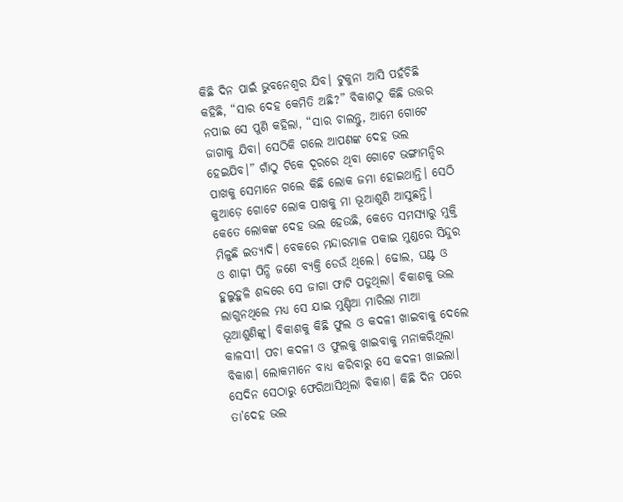କିଛି ଦିନ ପାଇଁ ଭୁବନେଶ୍ବର ଯିବ। ଟୁକୁନା ଆସି ପହଁଚିଛି କହିଛି, “ସାର ଦେହ କେମିତି ଅଛି?” ବିକାଶଠୁ କିଛି ଉତ୍ତର ନପାଇ ସେ ପୁଣି କହିଲା, “ସାର ଚାଲନ୍ତୁ, ଆମେ ଗୋଟେ ଜାଗାକୁ ଯିବା। ସେଠିକି ଗଲେ ଆପଣଙ୍କ ଦେହ ଭଲ ହେଇଯିବ।” ଗାଁଠୁ ଟିକେ ଦୂରରେ ଥିବା ଗୋଟେ ଭଙ୍ଗାମନ୍ଦିର ପାଖକୁ ସେମାନେ ଗଲେ କିଛି ଲୋକ ଜମା ହୋଇଥାନ୍ତି। ସେଠି କୁଆଡ଼େ ଗୋଟେ ଲୋକ ପାଖକୁ ମା ଭୂଆଶୁଣି ଆସୁଛନ୍ତି। କେତେ ଲୋକଙ୍କ ଦେହ ଭଲ ହେଉଛି, କେତେ ସମସ୍ୟାରୁ ମୁକ୍ତି ମିଳୁଛି ଇତ୍ୟାଦି। ବେକରେ ମନ୍ଦାରମାଳ ପକାଇ ମୁଣ୍ଡରେ ସିନ୍ଦୁର ଓ ଶାଢ଼ୀ ପିନ୍ଧି ଜଣେ ବ୍ୟକ୍ତି ଡେଉଁ ଥିଲେ। ଢୋଲ, ଘଣ୍ଟ ଓ ହୁଲୁହୁଳି ଶବ୍ଦରେ ସେ ଜାଗା ଫାଟି ପଡୁଥିଲା। ବିକାଶକୁ ଭଲ ଲାଗୁନଥିଲେ ମଧ୍ୟ ସେ ଯାଇ ମୁଣ୍ଡିଆ ମାରିଲା ମାଆ ଭୂଆଶୁଣିଙ୍କୁ। ବିକାଶକୁ କିଛି ଫୁଲ ଓ କଦଳୀ ଖାଇବାକୁ ଦେଲେ କାଳସୀ। ପଚା କଦଳୀ ଓ ଫୁଲକୁ ଖାଇବାକୁ ମନାକରିଥିଲା ବିକାଶ। ଲୋକମାନେ ବାଧ୍ୟ କରିବାରୁ ସେ କଦଳୀ ଖାଇଲା। ସେଦିନ ସେଠାରୁ ଫେରିଆସିଥିଲା ବିକାଶ। କିଛି ଦିନ ପରେ ତା’ଦେହ ଭଲ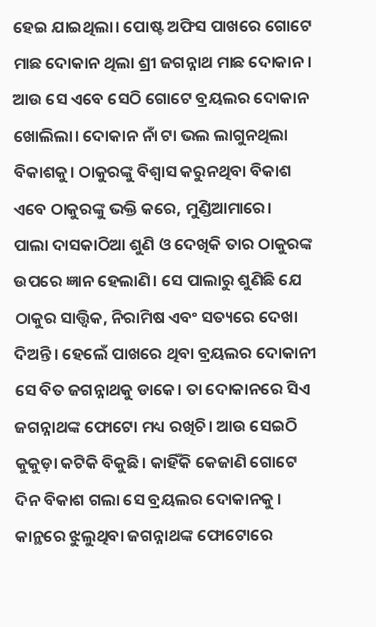ହେଇ ଯାଇଥିଲା। ପୋଷ୍ଟ ଅଫିସ ପାଖରେ ଗୋଟେ ମାଛ ଦୋକାନ ଥିଲା ଶ୍ରୀ ଜଗନ୍ନାଥ ମାଛ ଦୋକାନ। ଆଉ ସେ ଏବେ ସେଠି ଗୋଟେ ବ୍ରୟଲର ଦୋକାନ ଖୋଲିଲା। ଦୋକାନ ନାଁ ଟା ଭଲ ଲାଗୁନଥିଲା ବିକାଶକୁ। ଠାକୁରଙ୍କୁ ବିଶ୍ବାସ କରୁନଥିବା ବିକାଶ ଏବେ ଠାକୁରଙ୍କୁ ଭକ୍ତି କରେ, ମୁଣ୍ଡିଆମାରେ।
ପାଲା ଦାସକାଠିଆ ଶୁଣି ଓ ଦେଖିକି ତାର ଠାକୁରଙ୍କ ଉପରେ ଜ୍ଞାନ ହେଲାଣି। ସେ ପାଲାରୁ ଶୁଣିଛି ଯେ ଠାକୁର ସାତ୍ତ୍ବିକ, ନିରାମିଷ ଏବଂ ସତ୍ୟରେ ଦେଖା ଦିଅନ୍ତି। ହେଲେଁ ପାଖରେ ଥିବା ବ୍ରୟଲର ଦୋକାନୀ ସେ ବିତ ଜଗନ୍ନାଥକୁ ଡାକେ। ତା ଦୋକାନରେ ସିଏ ଜଗନ୍ନାଥଙ୍କ ଫୋଟୋ ମଧ୍ୟ ରଖିଚି। ଆଉ ସେଇଠି କୁକୁଡ଼ା କଟିକି ବିକୁଛି। କାହିଁକି କେଜାଣି ଗୋଟେ ଦିନ ବିକାଶ ଗଲା ସେ ବ୍ରୟଲର ଦୋକାନକୁ । କାନ୍ଥରେ ଝୁଲୁଥିବା ଜଗନ୍ନାଥଙ୍କ ଫୋଟୋରେ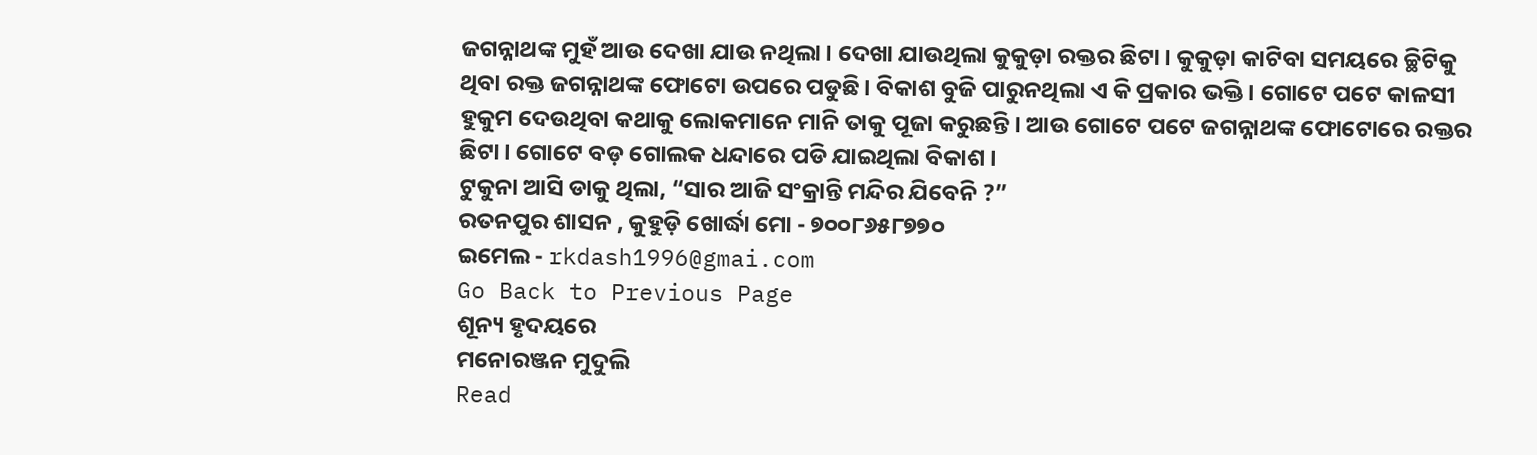ଜଗନ୍ନାଥଙ୍କ ମୁହଁ ଆଉ ଦେଖା ଯାଉ ନଥିଲା। ଦେଖା ଯାଉଥିଲା କୁକୁଡ଼ା ରକ୍ତର ଛିଟା। କୁକୁଡ଼ା କାଟିବା ସମୟରେ ଚ୍ଛିଟିକୁ ଥିବା ରକ୍ତ ଜଗନ୍ନାଥଙ୍କ ଫୋଟୋ ଉପରେ ପଡୁଛି। ବିକାଶ ବୁଜି ପାରୁନଥିଲା ଏ କି ପ୍ରକାର ଭକ୍ତି। ଗୋଟେ ପଟେ କାଳସୀ ହୁକୁମ ଦେଉଥିବା କଥାକୁ ଲୋକମାନେ ମାନି ତାକୁ ପୂଜା କରୁଛନ୍ତି। ଆଉ ଗୋଟେ ପଟେ ଜଗନ୍ନାଥଙ୍କ ଫୋଟୋରେ ରକ୍ତର ଛିଟା। ଗୋଟେ ବଡ଼ ଗୋଲକ ଧନ୍ଦାରେ ପଡି ଯାଇଥିଲା ବିକାଶ ।
ଟୁକୁନା ଆସି ଡାକୁ ଥିଲା, “ସାର ଆଜି ସଂକ୍ରାନ୍ତି ମନ୍ଦିର ଯିବେନି ?”
ରତନପୁର ଶାସନ , କୁହୁଡ଼ି ଖୋର୍ଦ୍ଧା ମୋ - ୭୦୦୮୬୫୮୭୭୦
ଇମେଲ - rkdash1996@gmai.com
Go Back to Previous Page
ଶୂନ୍ୟ ହୃଦୟରେ
ମନୋରଞ୍ଜନ ମୁଦୁଲି
Read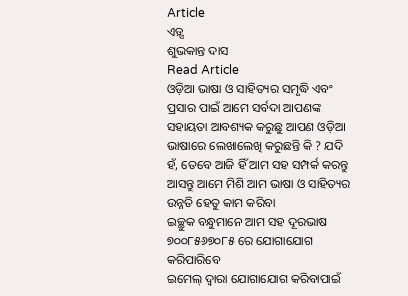Article
ଏଡ଼୍ସ
ଶୁଭକାନ୍ତ ଦାସ
Read Article
ଓଡ଼ିଆ ଭାଷା ଓ ସାହିତ୍ୟର ସମୃଦ୍ଧି ଏବଂ ପ୍ରସାର ପାଇଁ ଆମେ ସର୍ବଦା ଆପଣଙ୍କ ସହାୟତା ଆବଶ୍ୟକ କରୁଛୁ ଆପଣ ଓଡ଼ିଆ ଭାଷାରେ ଲେଖାଲେଖି କରୁଛନ୍ତି କି ? ଯଦି ହଁ, ତେବେ ଆଜି ହିଁ ଆମ ସହ ସମ୍ପର୍କ କରନ୍ତୁ ଆସନ୍ତୁ ଆମେ ମିଶି ଆମ ଭାଷା ଓ ସାହିତ୍ୟର ଉନ୍ନତି ହେତୁ କାମ କରିବା
ଇଚ୍ଛୁକ ବନ୍ଧୁମାନେ ଆମ ସହ ଦୂରଭାଷ ୭୦୦୮୫୬୭୦୮୫ ରେ ଯୋଗାଯୋଗ କରିପାରିବେ
ଇମେଲ୍ ଦ୍ବାରା ଯୋଗାଯୋଗ କରିବାପାଇଁ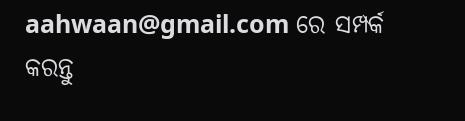aahwaan@gmail.com ରେ ସମ୍ପର୍କ କରନ୍ତୁ